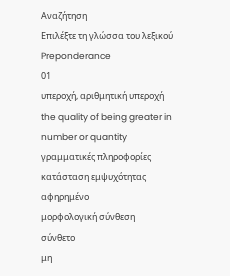Αναζήτηση
Επιλέξτε τη γλώσσα του λεξικού
Preponderance
01
υπεροχή, αριθμητική υπεροχή
the quality of being greater in number or quantity
γραμματικές πληροφορίες
κατάσταση εμψυχότητας
αφηρημένο
μορφολογική σύνθεση
σύνθετο
μη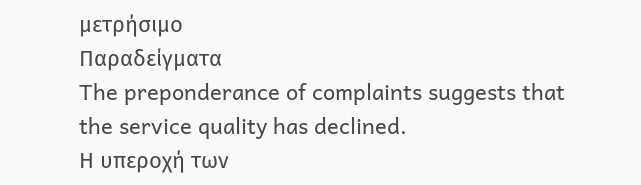μετρήσιμο
Παραδείγματα
The preponderance of complaints suggests that the service quality has declined.
Η υπεροχή των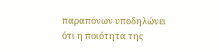παραπόνων υποδηλώνει ότι η ποιότητα της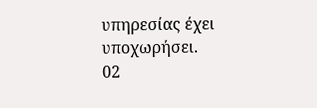υπηρεσίας έχει υποχωρήσει.
02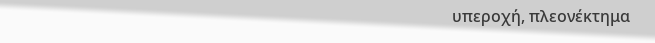υπεροχή, πλεονέκτημα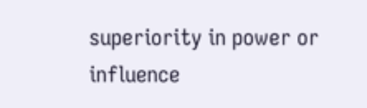superiority in power or influence